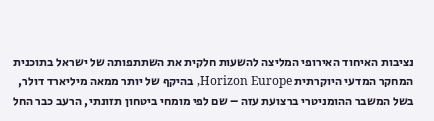נציבות האיחוד האירופי המליצה להשעות חלקית את השתתפותה של ישראל בתוכנית המחקר המדעי היוקרתית Horizon Europe, בהיקף של יותר ממאה מיליארד דולר, בשל המשבר ההומניטרי ברצועת עזה – שם לפי מומחי ביטחון תזונתי, הרעב כבר החל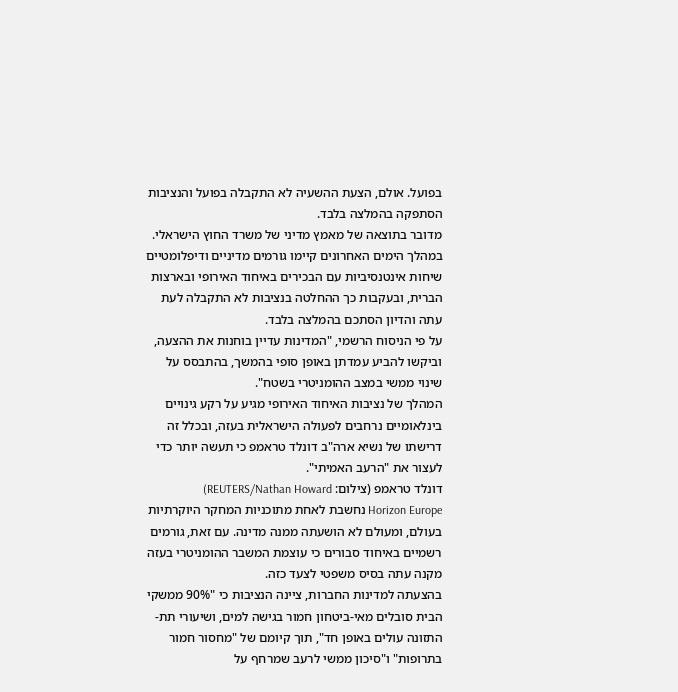בפועל. אולם, הצעת ההשעיה לא התקבלה בפועל והנציבות הסתפקה בהמלצה בלבד.
מדובר בתוצאה של מאמץ מדיני של משרד החוץ הישראלי. במהלך הימים האחרונים קיימו גורמים מדיניים ודיפלומטיים שיחות אינטנסיביות עם הבכירים באיחוד האירופי ובארצות הברית, ובעקבות כך ההחלטה בנציבות לא התקבלה לעת עתה והדיון הסתכם בהמלצה בלבד.
על פי הניסוח הרשמי, "המדינות עדיין בוחנות את ההצעה, וביקשו להביע עמדתן באופן סופי בהמשך, בהתבסס על שינוי ממשי במצב ההומניטרי בשטח".
המהלך של נציבות האיחוד האירופי מגיע על רקע גינויים בינלאומיים נרחבים לפעולה הישראלית בעזה, ובכלל זה דרישתו של נשיא ארה"ב דונלד טראמפ כי תעשה יותר כדי לעצור את "הרעב האמיתי".
דונלד טראמפ (צילום: REUTERS/Nathan Howard)
Horizon Europe נחשבת לאחת מתוכניות המחקר היוקרתיות בעולם, ומעולם לא הושעתה ממנה מדינה. עם זאת, גורמים רשמיים באיחוד סבורים כי עוצמת המשבר ההומניטרי בעזה מקנה עתה בסיס משפטי לצעד כזה.
בהצעתה למדינות החברות, ציינה הנציבות כי "90% ממשקי הבית סובלים מאי-ביטחון חמור בגישה למים, ושיעורי תת-התזונה עולים באופן חד", תוך קיומם של "מחסור חמור בתרופות" ו"סיכון ממשי לרעב שמרחף על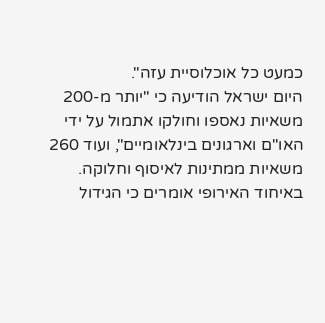כמעט כל אוכלוסיית עזה".
היום ישראל הודיעה כי "יותר מ-200 משאיות נאספו וחולקו אתמול על ידי האו"ם וארגונים בינלאומיים", ועוד 260 משאיות ממתינות לאיסוף וחלוקה.
באיחוד האירופי אומרים כי הגידול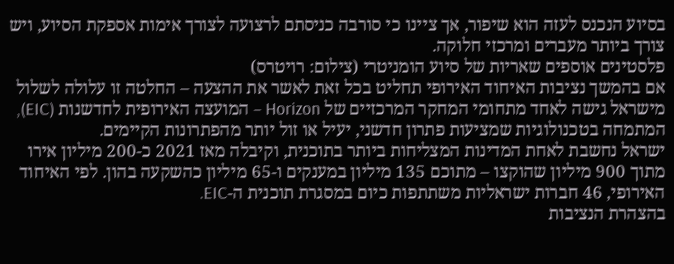בסיוע הנכנס לעזה הוא שיפור, אך ציינו כי סורבה כניסתם לרצועה לצורך אימות אספקת הסיוע, ויש צורך ביותר מעברים ומרכזי חלוקה.
פלסטינים אוספים שאריות של סיוע הומניטרי (צילום: רויטרס)
אם בהמשך נציבות האיחוד האירופי תחליט בכל זאת לאשר את ההצעה – החלטה זו עלולה לשלול מישראל גישה לאחד מתחומי המחקר המרכזיים של Horizon – המועצה האירופית לחדשנות (EIC), המתמחה בטכנולוגיות שמציעות פתרון חדשני, יעיל או זול יותר מהפתרונות הקיימים.
ישראל נחשבת לאחת המדינות המצליחות ביותר בתוכנית, וקיבלה מאז 2021 כ-200 מיליון אירו מתוך 900 מיליון שהוקצו – מתוכם 135 מיליון במענקים ו-65 מיליון כהשקעה בהון. לפי האיחוד האירופי, 46 חברות ישראליות משתתפות כיום במסגרת תוכנית ה-EIC.
בהצהרת הנציבות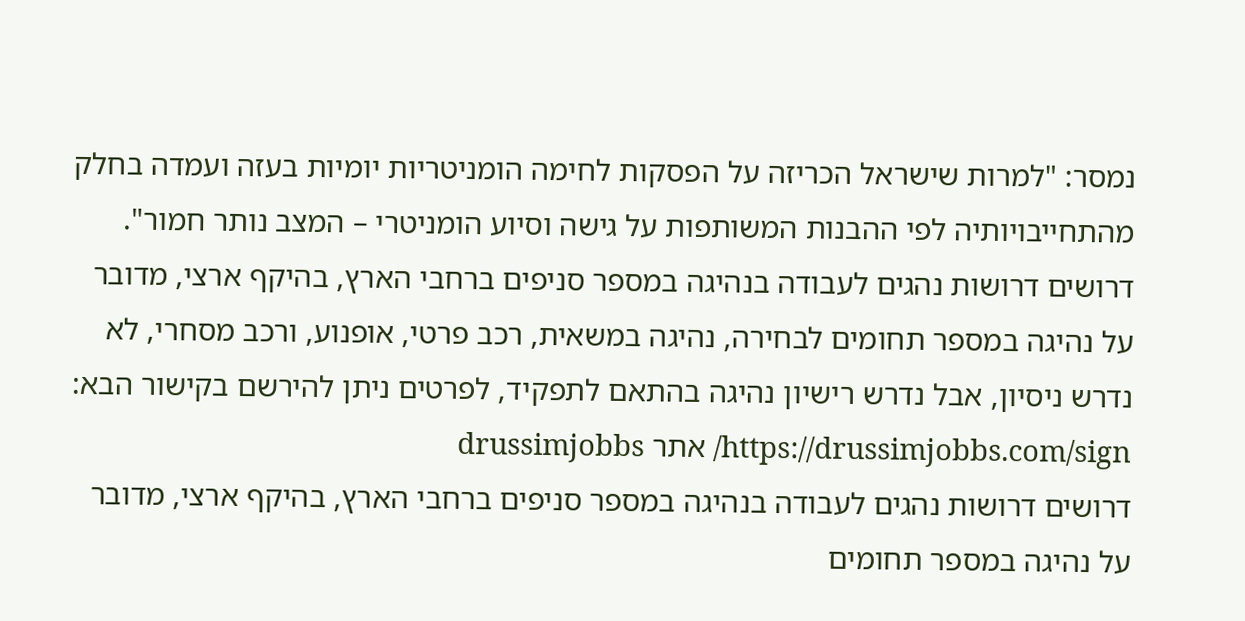נמסר: "למרות שישראל הכריזה על הפסקות לחימה הומניטריות יומיות בעזה ועמדה בחלק מהתחייבויותיה לפי ההבנות המשותפות על גישה וסיוע הומניטרי – המצב נותר חמור".
דרושים דרושות נהגים לעבודה בנהיגה במספר סניפים ברחבי הארץ, בהיקף ארצי, מדובר על נהיגה במספר תחומים לבחירה, נהיגה במשאית, רכב פרטי, אופנוע, ורכב מסחרי, לא נדרש ניסיון, אבל נדרש רישיון נהיגה בהתאם לתפקיד, לפרטים ניתן להירשם בקישור הבא: https://drussimjobbs.com/sign/ אתר drussimjobbs
דרושים דרושות נהגים לעבודה בנהיגה במספר סניפים ברחבי הארץ, בהיקף ארצי, מדובר על נהיגה במספר תחומים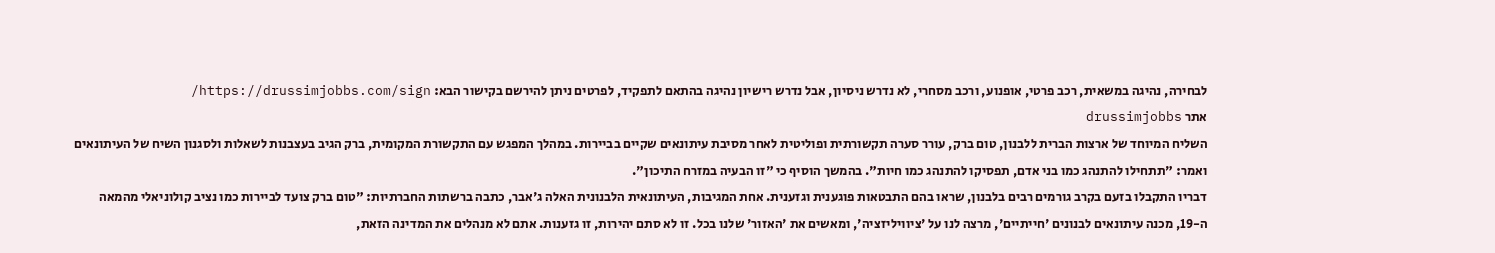לבחירה, נהיגה במשאית, רכב פרטי, אופנוע, ורכב מסחרי, לא נדרש ניסיון, אבל נדרש רישיון נהיגה בהתאם לתפקיד, לפרטים ניתן להירשם בקישור הבא: https://drussimjobbs.com/sign/
אתר drussimjobbs
השליח המיוחד של ארצות הברית ללבנון, טום ברק, עורר סערה תקשורתית ופוליטית לאחר מסיבת עיתונאים שקיים בביירות. במהלך המפגש עם התקשורת המקומית, ברק הגיב בעצבנות לשאלות ולסגנון השיח של העיתונאים ואמר: "תתחילו להתנהג כמו בני אדם, תפסיקו להתנהג כמו חיות". בהמשך הוסיף כי "זו הבעיה במזרח התיכון".
דבריו התקבלו בזעם בקרב גורמים רבים בלבנון, שראו בהם התבטאות פוגענית וגזענית. אחת המגיבות, העיתונאית הלבנונית האלה ג'אבר, כתבה ברשתות החברתיות: "טום ברק צועד לביירות כמו נציב קולוניאלי מהמאה ה-19, מכנה עיתונאים לבנונים 'חייתיים', מרצה לנו על 'ציוויליזציה', ומאשים את 'האזור' שלנו בכל. זו לא סתם יהירות, זו גזענות. אתם לא מנהלים את המדינה הזאת,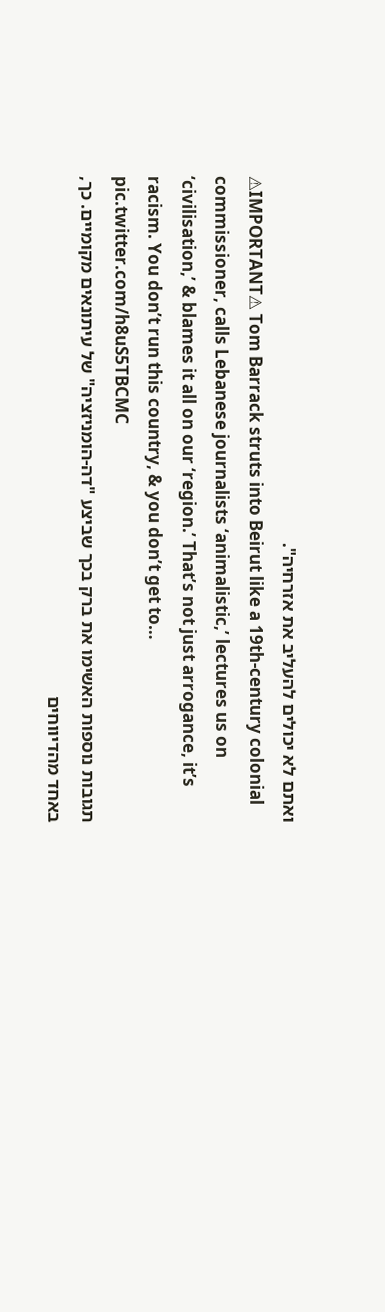ואתם לא יכולים להעליב את אזרחיה".
⚠IMPORTANT⚠ Tom Barrack struts into Beirut like a 19th-century colonial commissioner, calls Lebanese journalists ‘animalistic,’ lectures us on ‘civilisation,’ & blames it all on our ‘region.’ That’s not just arrogance, it’s racism. You don’t run this country, & you don’t get to… pic.twitter.com/h8uS5TBCMC
תגובות נוספות האשימו את ברק בכך שביצע "דה-הומניזציה" של עיתונאים מקומיים. כך, באחד מהדיווחים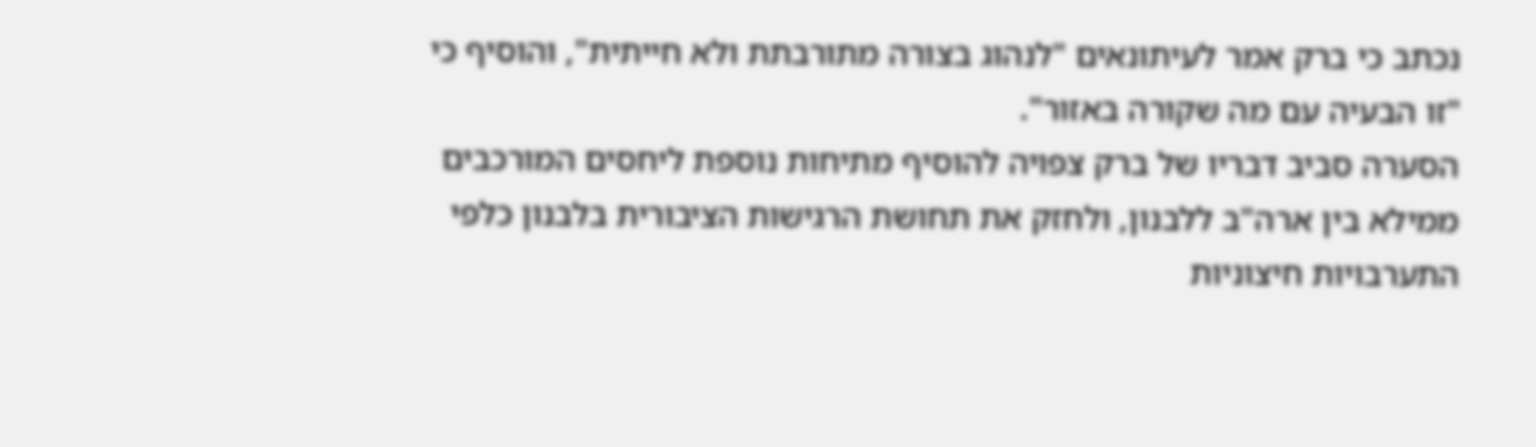נכתב כי ברק אמר לעיתונאים "לנהוג בצורה מתורבתת ולא חייתית", והוסיף כי "זו הבעיה עם מה שקורה באזור".
הסערה סביב דבריו של ברק צפויה להוסיף מתיחות נוספת ליחסים המורכבים ממילא בין ארה"ב ללבנון, ולחזק את תחושת הרגישות הציבורית בלבנון כלפי התערבויות חיצוניות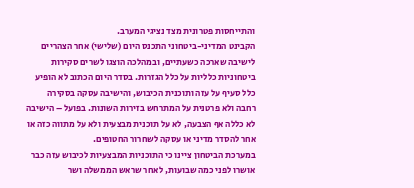והתייחסות פטרונית מצד נציגי המערב.
הקבינט המדיני-ביטחוני התכנס היום (שלישי) אחר הצהריים לישיבה שארכה כשעתיים, ובמהלכה הוצגו לשרים סקירות ביטחוניות כלליות על כלל הגזרות. בסדר היום הכתוב לא הופיע כלל סעיף על עזה ותוכנית הכיבוש, והישיבה עסקה בסקירה רחבה ולא פרטנית על המתרחש בזירות השונות. בפועל – הישיבה לא כללה אף הצבעה, לא על תוכנית מבצעית ולא על מתווה כזה או אחר להסדר מדיני או עסקה לשחרור החטופים.
במערכת הביטחון ציינו כי התוכניות המבצעיות לכיבוש עזה כבר אושרו לפני כמה שבועות, לאחר שראש הממשלה ושר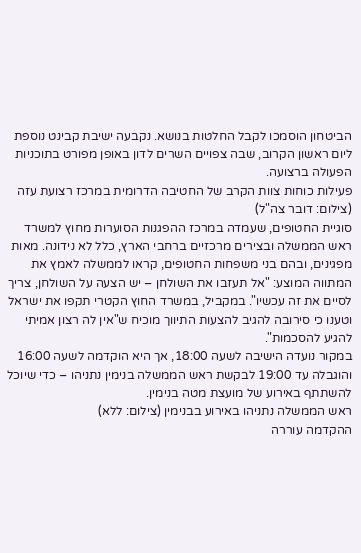הביטחון הוסמכו לקבל החלטות בנושא. נקבעה ישיבת קבינט נוספת ליום ראשון הקרוב, שבה צפויים השרים לדון באופן מפורט בתוכניות הפעולה ברצועה.
פעילות כוחות צוות הקרב של החטיבה הדרומית במרכז רצועת עזה (צילום: דובר צה"ל)
סוגיית החטופים, שעמדה במרכז ההפגנות הסוערות מחוץ למשרד ראש הממשלה ובצירים מרכזיים ברחבי הארץ, כלל לא נידונה. מאות מפגינים, ובהם בני משפחות החטופים, קראו לממשלה לאמץ את המתווה המוצע: "אל תעזבו את השולחן – יש הצעה על השולחן, צריך לסיים את זה עכשיו". במקביל, במשרד החוץ הקטרי תקפו את ישראל וטענו כי סירובה להגיב להצעות התיווך מוכיח ש"אין לה רצון אמיתי להגיע להסכמות".
במקור נועדה הישיבה לשעה 18:00, אך היא הוקדמה לשעה 16:00 והוגבלה עד 19:00 לבקשת ראש הממשלה בנימין נתניהו – כדי שיוכל להשתתף באירוע של מועצת מטה בנימין.
ראש הממשלה נתניהו באירוע בבנימין (צילום: ללא)
ההקדמה עוררה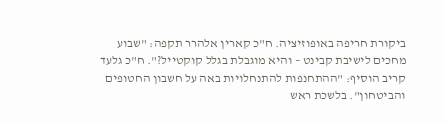ביקורת חריפה באופוזיציה. ח"כ קארין אלהרר תקפה: "שבוע מחכים לישיבת קבינט – והיא מוגבלת בגלל קוקטייל?". ח"כ גלעד קריב הוסיף: "ההתחנפות להתנחלויות באה על חשבון החטופים והביטחון". בלשכת ראש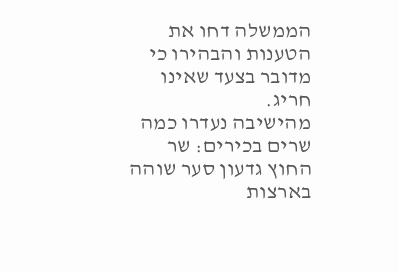הממשלה דחו את הטענות והבהירו כי מדובר בצעד שאינו חריג.
מהישיבה נעדרו כמה שרים בכירים: שר החוץ גדעון סער שוהה בארצות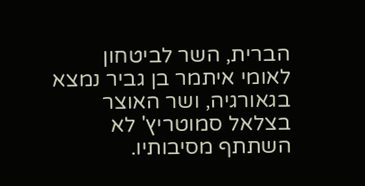הברית, השר לביטחון לאומי איתמר בן גביר נמצא בגאורגיה, ושר האוצר בצלאל סמוטריץ' לא השתתף מסיבותיו.